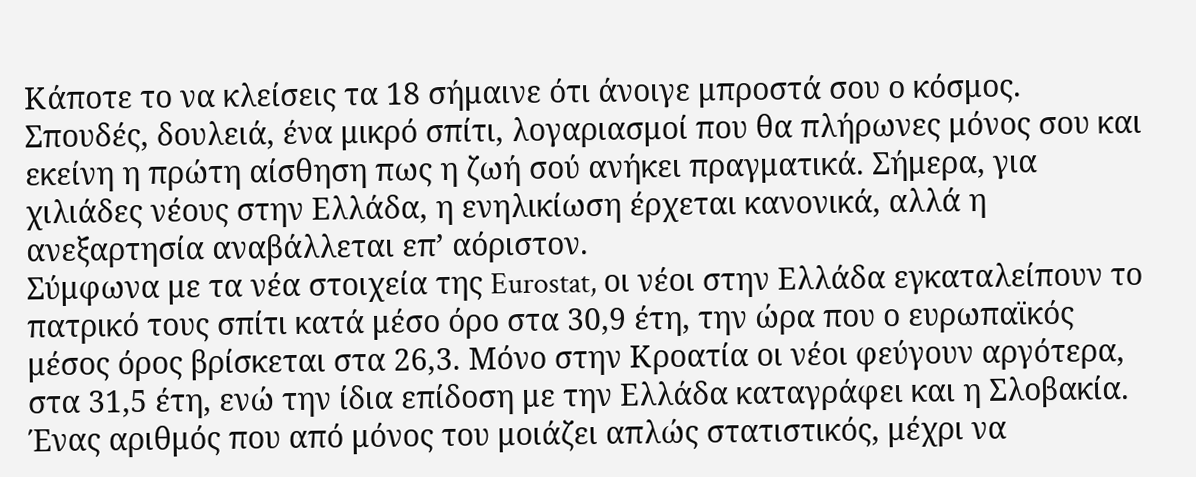Κάποτε το να κλείσεις τα 18 σήμαινε ότι άνοιγε μπροστά σου ο κόσμος. Σπουδές, δουλειά, ένα μικρό σπίτι, λογαριασμοί που θα πλήρωνες μόνος σου και εκείνη η πρώτη αίσθηση πως η ζωή σού ανήκει πραγματικά. Σήμερα, για χιλιάδες νέους στην Ελλάδα, η ενηλικίωση έρχεται κανονικά, αλλά η ανεξαρτησία αναβάλλεται επ’ αόριστον.
Σύμφωνα με τα νέα στοιχεία της Eurostat, οι νέοι στην Ελλάδα εγκαταλείπουν το πατρικό τους σπίτι κατά μέσο όρο στα 30,9 έτη, την ώρα που ο ευρωπαϊκός μέσος όρος βρίσκεται στα 26,3. Μόνο στην Κροατία οι νέοι φεύγουν αργότερα, στα 31,5 έτη, ενώ την ίδια επίδοση με την Ελλάδα καταγράφει και η Σλοβακία. Ένας αριθμός που από μόνος του μοιάζει απλώς στατιστικός, μέχρι να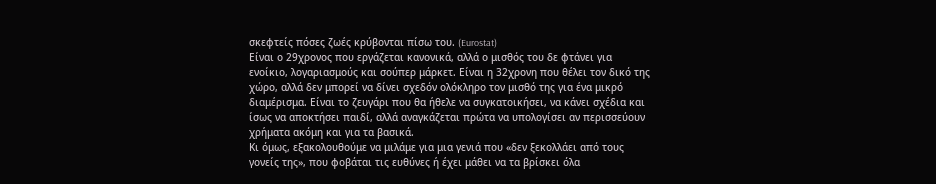σκεφτείς πόσες ζωές κρύβονται πίσω του. (Eurostat)
Είναι ο 29χρονος που εργάζεται κανονικά, αλλά ο μισθός του δε φτάνει για ενοίκιο, λογαριασμούς και σούπερ μάρκετ. Είναι η 32χρονη που θέλει τον δικό της χώρο, αλλά δεν μπορεί να δίνει σχεδόν ολόκληρο τον μισθό της για ένα μικρό διαμέρισμα. Είναι το ζευγάρι που θα ήθελε να συγκατοικήσει, να κάνει σχέδια και ίσως να αποκτήσει παιδί, αλλά αναγκάζεται πρώτα να υπολογίσει αν περισσεύουν χρήματα ακόμη και για τα βασικά.
Κι όμως, εξακολουθούμε να μιλάμε για μια γενιά που «δεν ξεκολλάει από τους γονείς της», που φοβάται τις ευθύνες ή έχει μάθει να τα βρίσκει όλα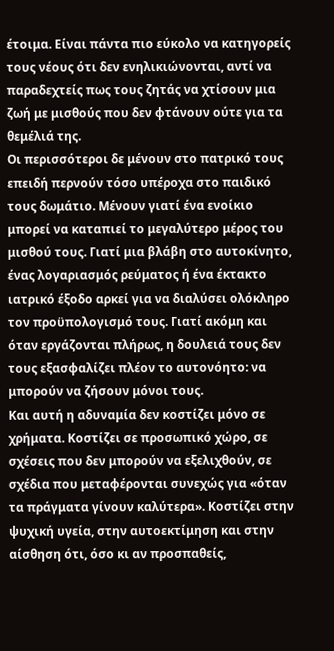έτοιμα. Είναι πάντα πιο εύκολο να κατηγορείς τους νέους ότι δεν ενηλικιώνονται, αντί να παραδεχτείς πως τους ζητάς να χτίσουν μια ζωή με μισθούς που δεν φτάνουν ούτε για τα θεμέλιά της.
Οι περισσότεροι δε μένουν στο πατρικό τους επειδή περνούν τόσο υπέροχα στο παιδικό τους δωμάτιο. Μένουν γιατί ένα ενοίκιο μπορεί να καταπιεί το μεγαλύτερο μέρος του μισθού τους. Γιατί μια βλάβη στο αυτοκίνητο, ένας λογαριασμός ρεύματος ή ένα έκτακτο ιατρικό έξοδο αρκεί για να διαλύσει ολόκληρο τον προϋπολογισμό τους. Γιατί ακόμη και όταν εργάζονται πλήρως, η δουλειά τους δεν τους εξασφαλίζει πλέον το αυτονόητο: να μπορούν να ζήσουν μόνοι τους.
Και αυτή η αδυναμία δεν κοστίζει μόνο σε χρήματα. Κοστίζει σε προσωπικό χώρο, σε σχέσεις που δεν μπορούν να εξελιχθούν, σε σχέδια που μεταφέρονται συνεχώς για «όταν τα πράγματα γίνουν καλύτερα». Κοστίζει στην ψυχική υγεία, στην αυτοεκτίμηση και στην αίσθηση ότι, όσο κι αν προσπαθείς,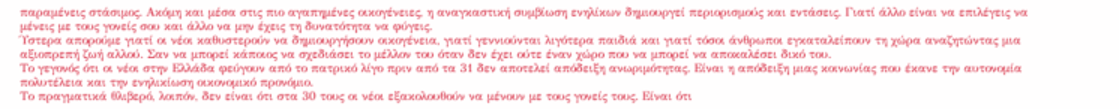παραμένεις στάσιμος. Ακόμη και μέσα στις πιο αγαπημένες οικογένειες, η αναγκαστική συμβίωση ενηλίκων δημιουργεί περιορισμούς και εντάσεις. Γιατί άλλο είναι να επιλέγεις να μένεις με τους γονείς σου και άλλο να μην έχεις τη δυνατότητα να φύγεις.
Ύστερα απορούμε γιατί οι νέοι καθυστερούν να δημιουργήσουν οικογένεια, γιατί γεννιούνται λιγότερα παιδιά και γιατί τόσοι άνθρωποι εγκαταλείπουν τη χώρα αναζητώντας μια αξιοπρεπή ζωή αλλού. Σαν να μπορεί κάποιος να σχεδιάσει το μέλλον του όταν δεν έχει ούτε έναν χώρο που να μπορεί να αποκαλέσει δικό του.
Το γεγονός ότι οι νέοι στην Ελλάδα φεύγουν από το πατρικό λίγο πριν από τα 31 δεν αποτελεί απόδειξη ανωριμότητας. Είναι η απόδειξη μιας κοινωνίας που έκανε την αυτονομία πολυτέλεια και την ενηλικίωση οικονομικό προνόμιο.
Το πραγματικά θλιβερό, λοιπόν, δεν είναι ότι στα 30 τους οι νέοι εξακολουθούν να μένουν με τους γονείς τους. Είναι ότι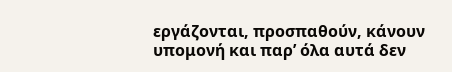εργάζονται, προσπαθούν, κάνουν υπομονή και παρ’ όλα αυτά δεν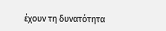έχουν τη δυνατότητα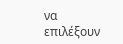να επιλέξουν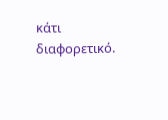κάτι διαφορετικό.